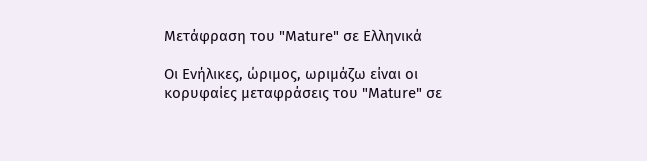Μετάφραση του "Mature" σε Ελληνικά

Οι Ενήλικες, ώριμος, ωριμάζω είναι οι κορυφαίες μεταφράσεις του "Mature" σε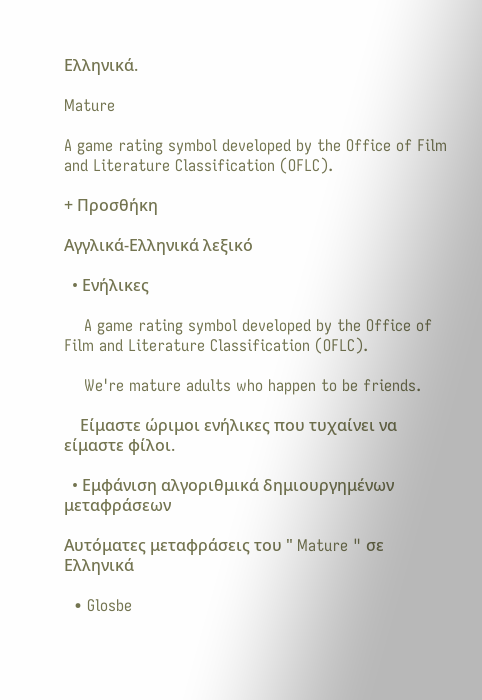Ελληνικά.

Mature

A game rating symbol developed by the Office of Film and Literature Classification (OFLC).

+ Προσθήκη

Αγγλικά-Ελληνικά λεξικό

  • Ενήλικες

    A game rating symbol developed by the Office of Film and Literature Classification (OFLC).

    We're mature adults who happen to be friends.

    Είμαστε ώριμοι ενήλικες που τυχαίνει να είμαστε φίλοι.

  • Εμφάνιση αλγοριθμικά δημιουργημένων μεταφράσεων

Αυτόματες μεταφράσεις του " Mature " σε Ελληνικά

  • Glosbe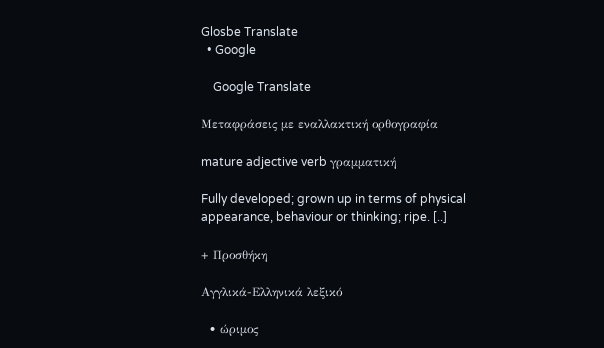Glosbe Translate
  • Google

    Google Translate

Μεταφράσεις με εναλλακτική ορθογραφία

mature adjective verb γραμματική

Fully developed; grown up in terms of physical appearance, behaviour or thinking; ripe. [..]

+ Προσθήκη

Αγγλικά-Ελληνικά λεξικό

  • ώριμος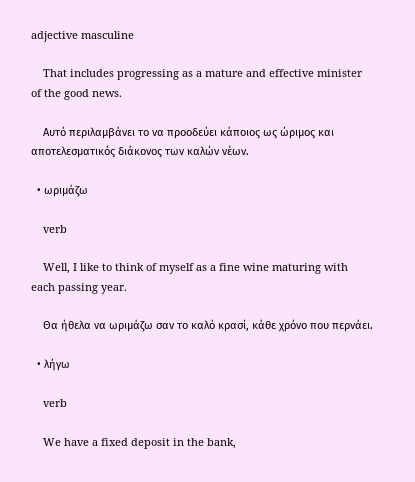adjective masculine

    That includes progressing as a mature and effective minister of the good news.

    Αυτό περιλαμβάνει το να προοδεύει κάποιος ως ώριμος και αποτελεσματικός διάκονος των καλών νέων.

  • ωριμάζω

    verb

    Well, I like to think of myself as a fine wine maturing with each passing year.

    Θα ήθελα να ωριμάζω σαν το καλό κρασί, κάθε χρόνο που περνάει.

  • λήγω

    verb

    We have a fixed deposit in the bank,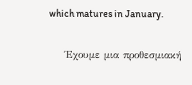which matures in January.

    Έχουμε μια προθεσμιακή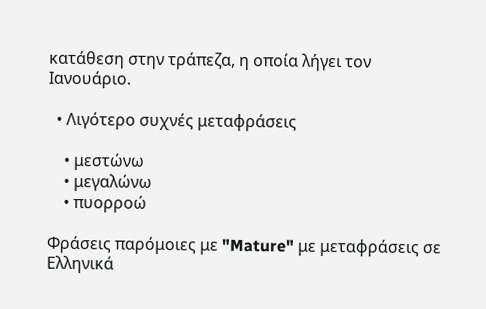κατάθεση στην τράπεζα, η οποία λήγει τον Ιανουάριο.

  • Λιγότερο συχνές μεταφράσεις

    • μεστώνω
    • μεγαλώνω
    • πυορροώ

Φράσεις παρόμοιες με "Mature" με μεταφράσεις σε Ελληνικά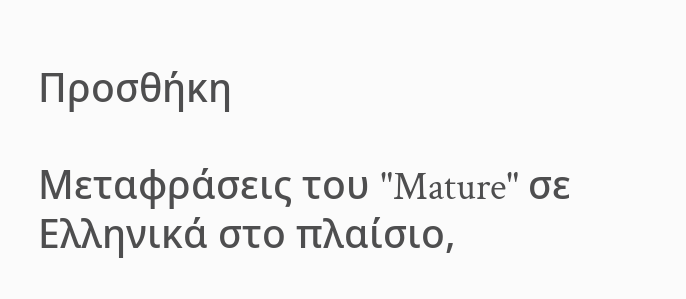Προσθήκη

Μεταφράσεις του "Mature" σε Ελληνικά στο πλαίσιο,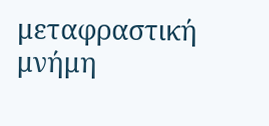μεταφραστική μνήμη